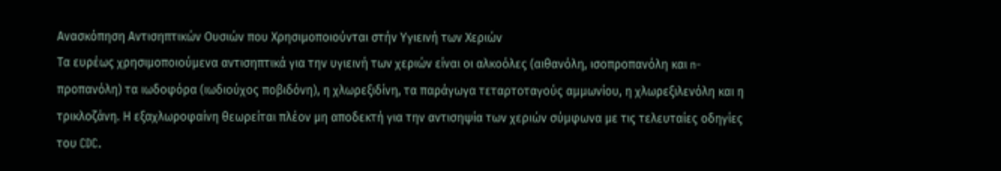Ανασκόπηση Αντισηπτικών Ουσιών που Χρησιμοποιούνται στήν Υγιεινή των Χεριών
Τα ευρέως χρησιμοποιούμενα αντισηπτικά για την υγιεινή των χεριών είναι οι αλκοόλες (αιθανόλη, ισοπροπανόλη και n-προπανόλη) τα ιωδοφόρα (ιωδιούχος ποβιδόνη), η χλωρεξιδίνη, τα παράγωγα τεταρτοταγούς αμμωνίου, η χλωρεξιλενόλη και η τρικλοζάνη. Η εξαχλωροφαίνη θεωρείται πλέον μη αποδεκτή για την αντισηψία των χεριών σύμφωνα με τις τελευταίες οδηγίες του CDC.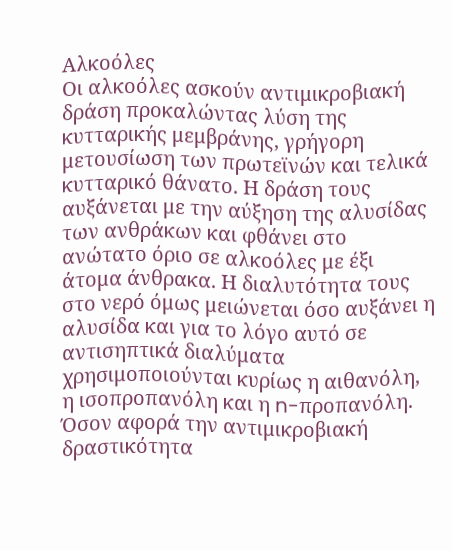Αλκοόλες
Οι αλκοόλες ασκούν αντιμικροβιακή δράση προκαλώντας λύση της κυτταρικής μεμβράνης, γρήγορη μετουσίωση των πρωτεϊνών και τελικά κυτταρικό θάνατο. Η δράση τους αυξάνεται με την αύξηση της αλυσίδας των ανθράκων και φθάνει στο ανώτατο όριο σε αλκοόλες με έξι άτομα άνθρακα. Η διαλυτότητα τους στο νερό όμως μειώνεται όσο αυξάνει η αλυσίδα και για το λόγο αυτό σε αντισηπτικά διαλύματα χρησιμοποιούνται κυρίως η αιθανόλη, η ισοπροπανόλη και η n-προπανόλη. Όσον αφορά την αντιμικροβιακή δραστικότητα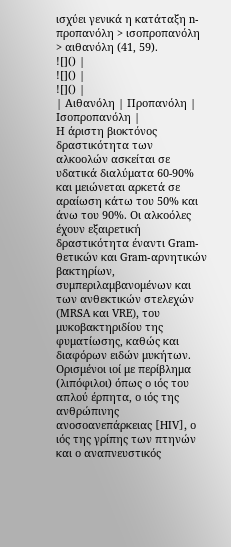ισχύει γενικά η κατάταξη n-προπανόλη > ισοπροπανόλη > αιθανόλη (41, 59).
![]() |
![]() |
![]() |
| Αιθανόλη | Προπανόλη | Ισοπροπανόλη |
Η άριστη βιοκτόνος δραστικότητα των αλκοολών ασκείται σε υδατικά διαλύματα 60-90% και μειώνεται αρκετά σε αραίωση κάτω του 50% και άνω του 90%. Οι αλκοόλες έχουν εξαιρετική δραστικότητα έναντι Gram-θετικών και Gram-αρνητικών βακτηρίων, συμπεριλαμβανομένων και των ανθεκτικών στελεχών (MRSA και VRE), του μυκοβακτηριδίου της φυματίωσης, καθώς και διαφόρων ειδών μυκήτων. Ορισμένοι ιοί με περίβλημα (λιπόφιλοι) όπως ο ιός του απλού έρπητα, ο ιός της ανθρώπινης ανοσοανεπάρκειας [HIV], ο ιός της γρίπης των πτηνών και ο αναπνευστικός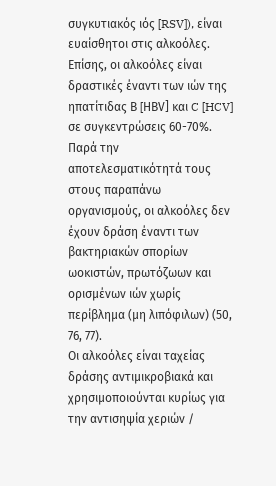συγκυτιακός ιός [RSV]), είναι ευαίσθητοι στις αλκοόλες. Επίσης, οι αλκοόλες είναι δραστικές έναντι των ιών της ηπατίτιδας Β [HΒV] και C [HCV] σε συγκεντρώσεις 60-70%.
Παρά την αποτελεσματικότητά τους στους παραπάνω οργανισμούς, οι αλκοόλες δεν έχουν δράση έναντι των βακτηριακών σπορίων ωοκιστών, πρωτόζωων και ορισμένων ιών χωρίς περίβλημα (μη λιπόφιλων) (50, 76, 77).
Οι αλκοόλες είναι ταχείας δράσης αντιμικροβιακά και χρησιμοποιούνται κυρίως για την αντισηψία χεριών /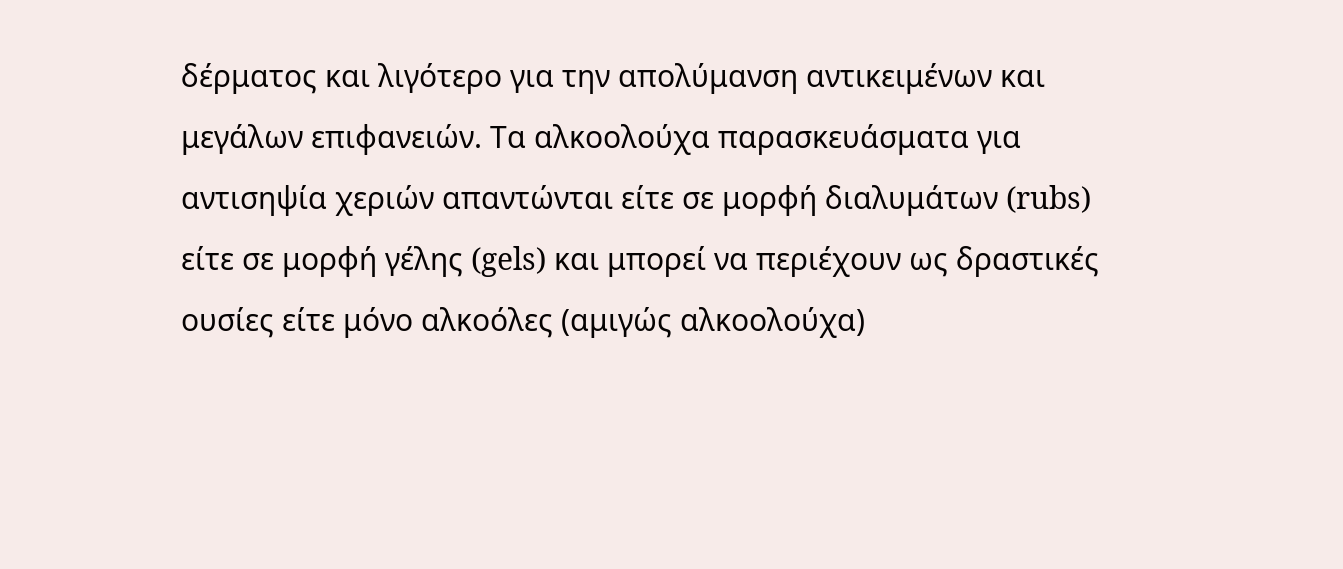δέρματος και λιγότερο για την απολύμανση αντικειμένων και μεγάλων επιφανειών. Τα αλκοολούχα παρασκευάσματα για αντισηψία χεριών απαντώνται είτε σε μορφή διαλυμάτων (rubs) είτε σε μορφή γέλης (gels) και μπορεί να περιέχουν ως δραστικές ουσίες είτε μόνο αλκοόλες (αμιγώς αλκοολούχα)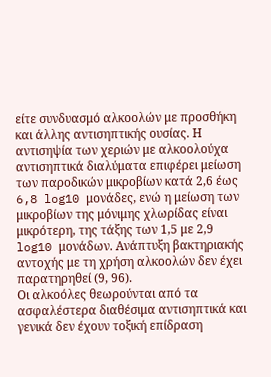είτε συνδυασμό αλκοολών με προσθήκη και άλλης αντισηπτικής ουσίας. Η αντισηψία των χεριών με αλκοολούχα αντισηπτικά διαλύματα επιφέρει μείωση των παροδικών μικροβίων κατά 2,6 έως 6,8 log10 μονάδες, ενώ η μείωση των μικροβίων της μόνιμης χλωρίδας είναι μικρότερη, της τάξης των 1,5 με 2,9 log10 μονάδων. Ανάπτυξη βακτηριακής αντοχής με τη χρήση αλκοολών δεν έχει παρατηρηθεί (9, 96).
Οι αλκοόλες θεωρούνται από τα ασφαλέστερα διαθέσιμα αντισηπτικά και γενικά δεν έχουν τοξική επίδραση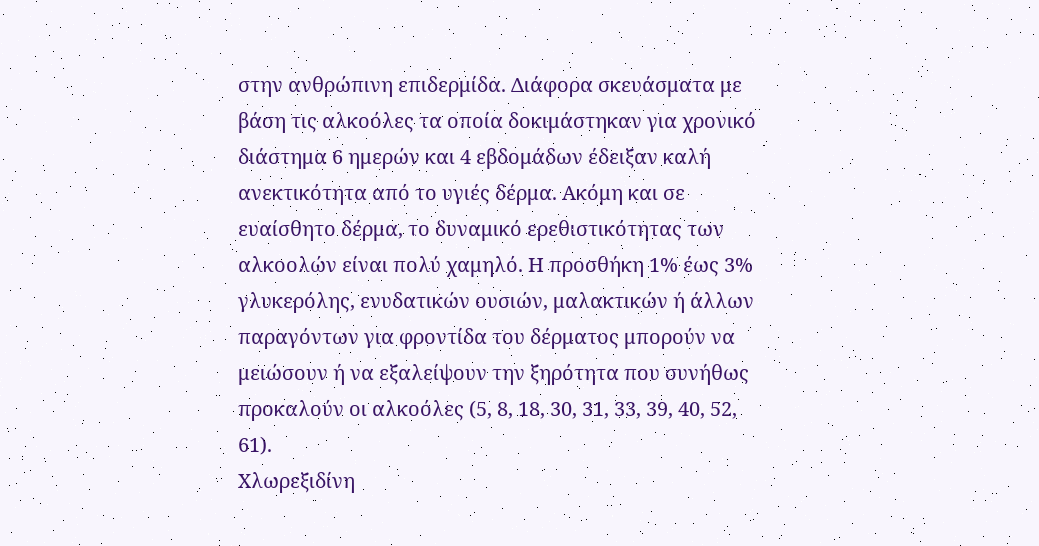στην ανθρώπινη επιδερμίδα. Διάφορα σκευάσματα με βάση τις αλκοόλες τα οποία δοκιμάστηκαν για χρονικό διάστημα 6 ημερών και 4 εβδομάδων έδειξαν καλή ανεκτικότητα από το υγιές δέρμα. Ακόμη και σε ευαίσθητο δέρμα, το δυναμικό ερεθιστικότητας των αλκοολών είναι πολύ χαμηλό. Η προσθήκη 1% έως 3% γλυκερόλης, ενυδατικών ουσιών, μαλακτικών ή άλλων παραγόντων για φροντίδα του δέρματος μπορούν να μειώσουν ή να εξαλείψουν την ξηρότητα που συνήθως προκαλούν οι αλκοόλες (5, 8, 18, 30, 31, 33, 39, 40, 52, 61).
Χλωρεξιδίνη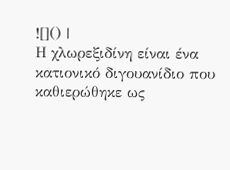![]() |
Η χλωρεξιδίνη είναι ένα κατιονικό διγουανίδιο που καθιερώθηκε ως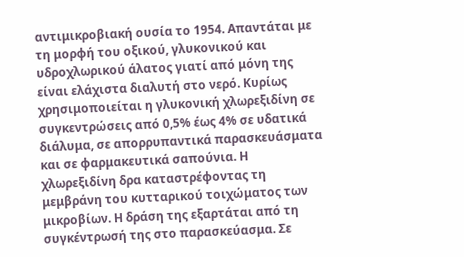αντιμικροβιακή ουσία το 1954. Απαντάται με τη μορφή του οξικού, γλυκονικού και υδροχλωρικού άλατος γιατί από μόνη της είναι ελάχιστα διαλυτή στο νερό. Κυρίως χρησιμοποιείται η γλυκονική χλωρεξιδίνη σε συγκεντρώσεις από 0,5% έως 4% σε υδατικά διάλυμα, σε απορρυπαντικά παρασκευάσματα και σε φαρμακευτικά σαπούνια. Η χλωρεξιδίνη δρα καταστρέφοντας τη μεμβράνη του κυτταρικού τοιχώματος των μικροβίων. Η δράση της εξαρτάται από τη συγκέντρωσή της στο παρασκεύασμα. Σε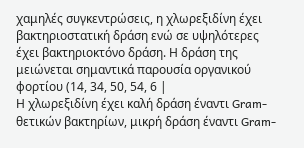χαμηλές συγκεντρώσεις, η χλωρεξιδίνη έχει βακτηριοστατική δράση ενώ σε υψηλότερες έχει βακτηριοκτόνο δράση. Η δράση της μειώνεται σημαντικά παρουσία οργανικού φορτίου (14, 34, 50, 54, 6 |
Η χλωρεξιδίνη έχει καλή δράση έναντι Gram-θετικών βακτηρίων, μικρή δράση έναντι Gram-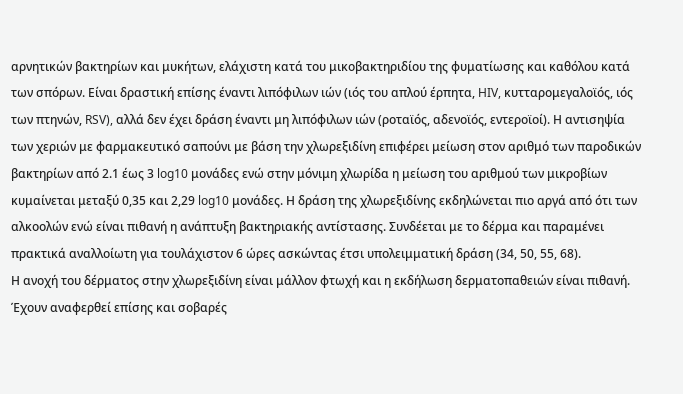αρνητικών βακτηρίων και μυκήτων, ελάχιστη κατά του μικοβακτηριδίου της φυματίωσης και καθόλου κατά των σπόρων. Είναι δραστική επίσης έναντι λιπόφιλων ιών (ιός του απλού έρπητα, HIV, κυτταρομεγαλοϊός, ιός των πτηνών, RSV), αλλά δεν έχει δράση έναντι μη λιπόφιλων ιών (ροταϊός, αδενοϊός, εντεροϊοί). Η αντισηψία των χεριών με φαρμακευτικό σαπούνι με βάση την χλωρεξιδίνη επιφέρει μείωση στον αριθμό των παροδικών βακτηρίων από 2.1 έως 3 log10 μονάδες ενώ στην μόνιμη χλωρίδα η μείωση του αριθμού των μικροβίων κυμαίνεται μεταξύ 0,35 και 2,29 log10 μονάδες. Η δράση της χλωρεξιδίνης εκδηλώνεται πιο αργά από ότι των αλκοολών ενώ είναι πιθανή η ανάπτυξη βακτηριακής αντίστασης. Συνδέεται με το δέρμα και παραμένει πρακτικά αναλλοίωτη για τουλάχιστον 6 ώρες ασκώντας έτσι υπολειμματική δράση (34, 50, 55, 68).
Η ανοχή του δέρματος στην χλωρεξιδίνη είναι μάλλον φτωχή και η εκδήλωση δερματοπαθειών είναι πιθανή. Έχουν αναφερθεί επίσης και σοβαρές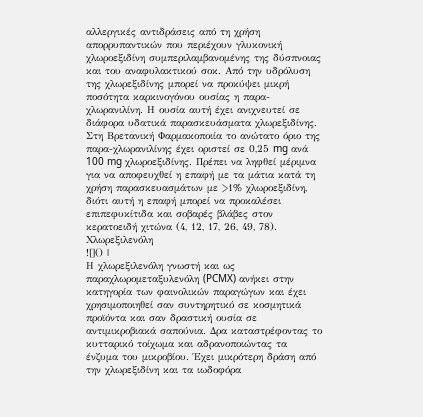αλλεργικές αντιδράσεις από τη χρήση απορρυπαντικών που περιέχουν γλυκονική χλωροεξιδίνη συμπεριλαμβανομένης της δύσπνοιας και του αναφυλακτικού σοκ. Από την υδρόλυση της χλωρεξιδίνης μπορεί να προκύψει μικρή ποσότητα καρκινογόνου ουσίας η παρα-χλωρανιλίνη. Η ουσία αυτή έχει ανιχνευτεί σε διάφορα υδατικά παρασκευάσματα χλωρεξιδίνης. Στη Βρετανική Φαρμακοποιία το ανώτατο όριο της παρα-χλωρανιλίνης έχει οριστεί σε 0,25 mg ανά 100 mg χλωροεξιδίνης. Πρέπει να ληφθεί μέριμνα για να αποφευχθεί η επαφή με τα μάτια κατά τη χρήση παρασκευασμάτων με >1% χλωροεξιδίνη, διότι αυτή η επαφή μπορεί να προκαλέσει επιπεφυκίτιδα και σοβαρές βλάβες στον κερατοειδή χιτώνα (4, 12, 17, 26, 49, 78).
Χλωρεξιλενόλη
![]() |
Η χλωρεξιλενόλη γνωστή και ως παραχλωρομεταξυλενόλη (PCMX) ανήκει στην κατηγορία των φαινολικών παραγώγων και έχει χρησιμοποιηθεί σαν συντηρητικό σε κοσμητικά προϊόντα και σαν δραστική ουσία σε αντιμικροβιακά σαπούνια. Δρα καταστρέφοντας το κυτταρικό τοίχωμα και αδρανοποιώντας τα ένζυμα του μικροβίου. Έχει μικρότερη δράση από την χλωρεξιδίνη και τα ιωδοφόρα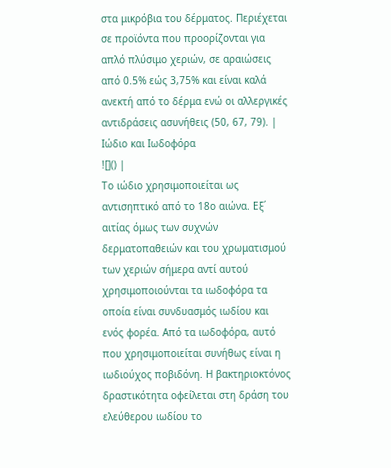στα μικρόβια του δέρματος. Περιέχεται σε προϊόντα που προορίζονται για απλό πλύσιμο χεριών, σε αραιώσεις από 0.5% εώς 3,75% και είναι καλά ανεκτή από το δέρμα ενώ οι αλλεργικές αντιδράσεις ασυνήθεις (50, 67, 79). |
Ιώδιο και Ιωδοφόρα
![]() |
Το ιώδιο χρησιμοποιείται ως αντισηπτικό από το 18ο αιώνα. Εξ΄ αιτίας όμως των συχνών δερματοπαθειών και του χρωματισμού των χεριών σήμερα αντί αυτού χρησιμοποιούνται τα ιωδοφόρα τα οποία είναι συνδυασμός ιωδίου και ενός φορέα. Από τα ιωδοφόρα, αυτό που χρησιμοποιείται συνήθως είναι η ιωδιούχος ποβιδόνη. Η βακτηριοκτόνος δραστικότητα οφείλεται στη δράση του ελεύθερου ιωδίου το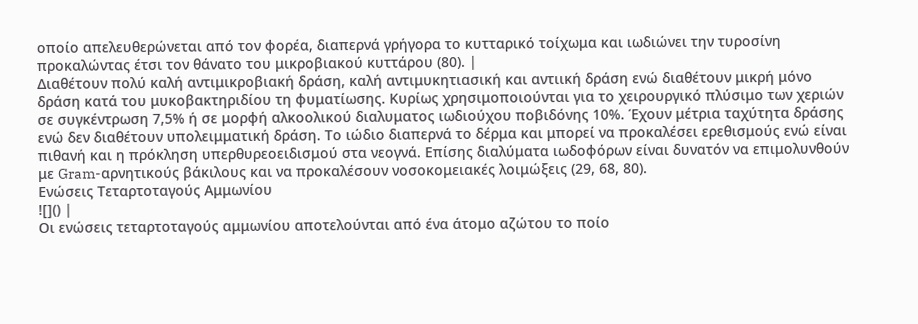οποίο απελευθερώνεται από τον φορέα, διαπερνά γρήγορα το κυτταρικό τοίχωμα και ιωδιώνει την τυροσίνη προκαλώντας έτσι τον θάνατο του μικροβιακού κυττάρου (80). |
Διαθέτουν πολύ καλή αντιμικροβιακή δράση, καλή αντιμυκητιασική και αντιική δράση ενώ διαθέτουν μικρή μόνο δράση κατά του μυκοβακτηριδίου τη φυματίωσης. Κυρίως χρησιμοποιούνται για το χειρουργικό πλύσιμο των χεριών σε συγκέντρωση 7,5% ή σε μορφή αλκοολικού διαλυματος ιωδιούχου ποβιδόνης 10%. Έχουν μέτρια ταχύτητα δράσης ενώ δεν διαθέτουν υπολειμματική δράση. Το ιώδιο διαπερνά το δέρμα και μπορεί να προκαλέσει ερεθισμούς ενώ είναι πιθανή και η πρόκληση υπερθυρεοειδισμού στα νεογνά. Επίσης διαλύματα ιωδοφόρων είναι δυνατόν να επιμολυνθούν με Gram-αρνητικούς βάκιλους και να προκαλέσουν νοσοκομειακές λοιμώξεις (29, 68, 80).
Ενώσεις Τεταρτοταγούς Αμμωνίου
![]() |
Οι ενώσεις τεταρτοταγούς αμμωνίου αποτελούνται από ένα άτομο αζώτου το ποίο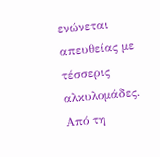ενώνεται απευθείας με τέσσερις αλκυλομάδες. Από τη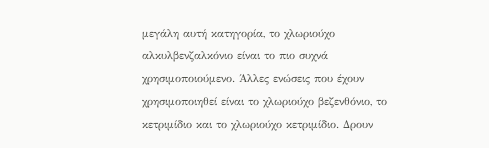μεγάλη αυτή κατηγορία, το χλωριούχο αλκυλβενζαλκόνιο είναι το πιο συχνά χρησιμοποιούμενο. Άλλες ενώσεις που έχουν χρησιμοποιηθεί είναι το χλωριούχο βεζενθόνιο, το κετριμίδιο και το χλωριούχο κετριμίδιο. Δρουν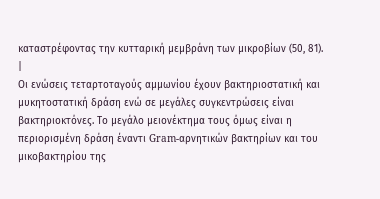καταστρέφοντας την κυτταρική μεμβράνη των μικροβίων (50, 81). |
Οι ενώσεις τεταρτοταγούς αμμωνίου έχουν βακτηριοστατική και μυκητοστατική δράση ενώ σε μεγάλες συγκεντρώσεις είναι βακτηριοκτόνες. Το μεγάλο μειονέκτημα τους όμως είναι η περιορισμένη δράση έναντι Gram-αρνητικών βακτηρίων και του μικοβακτηρίου της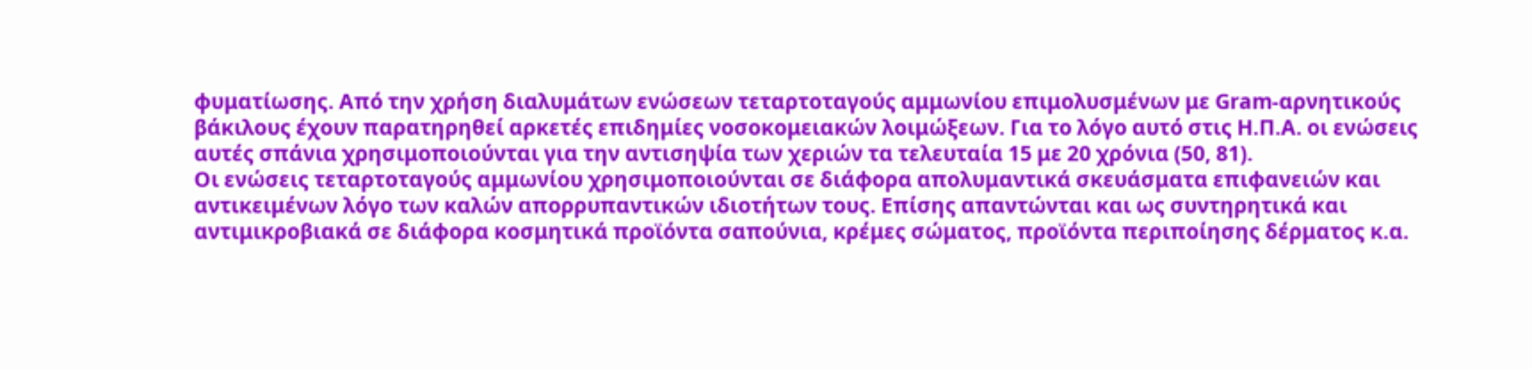φυματίωσης. Από την χρήση διαλυμάτων ενώσεων τεταρτοταγούς αμμωνίου επιμολυσμένων με Gram-αρνητικούς βάκιλους έχουν παρατηρηθεί αρκετές επιδημίες νοσοκομειακών λοιμώξεων. Για το λόγο αυτό στις Η.Π.Α. οι ενώσεις αυτές σπάνια χρησιμοποιούνται για την αντισηψία των χεριών τα τελευταία 15 με 20 χρόνια (50, 81).
Οι ενώσεις τεταρτοταγούς αμμωνίου χρησιμοποιούνται σε διάφορα απολυμαντικά σκευάσματα επιφανειών και αντικειμένων λόγο των καλών απορρυπαντικών ιδιοτήτων τους. Επίσης απαντώνται και ως συντηρητικά και αντιμικροβιακά σε διάφορα κοσμητικά προϊόντα σαπούνια, κρέμες σώματος, προϊόντα περιποίησης δέρματος κ.α.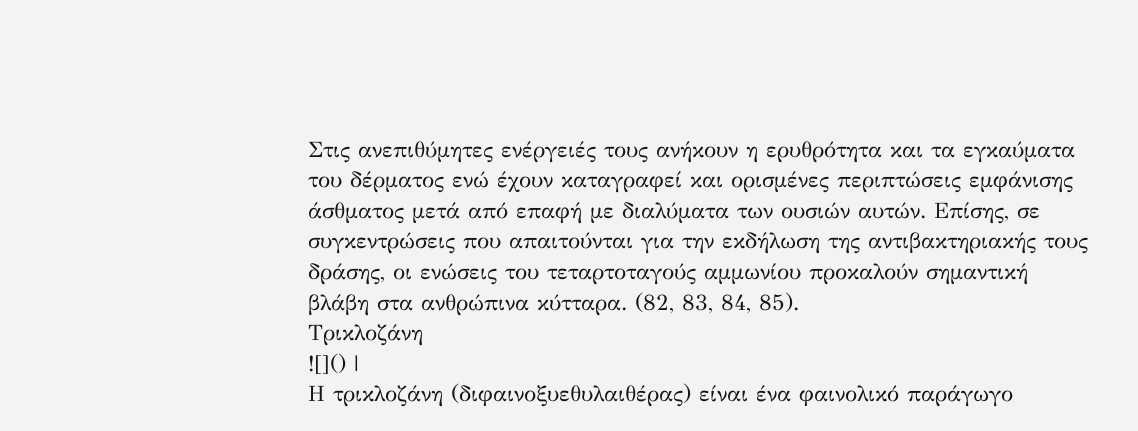Στις ανεπιθύμητες ενέργειές τους ανήκουν η ερυθρότητα και τα εγκαύματα του δέρματος ενώ έχουν καταγραφεί και ορισμένες περιπτώσεις εμφάνισης άσθματος μετά από επαφή με διαλύματα των ουσιών αυτών. Επίσης, σε συγκεντρώσεις που απαιτούνται για την εκδήλωση της αντιβακτηριακής τους δράσης, οι ενώσεις του τεταρτοταγούς αμμωνίου προκαλούν σημαντική βλάβη στα ανθρώπινα κύτταρα. (82, 83, 84, 85).
Τρικλοζάνη
![]() |
Η τρικλοζάνη (διφαινοξυεθυλαιθέρας) είναι ένα φαινολικό παράγωγο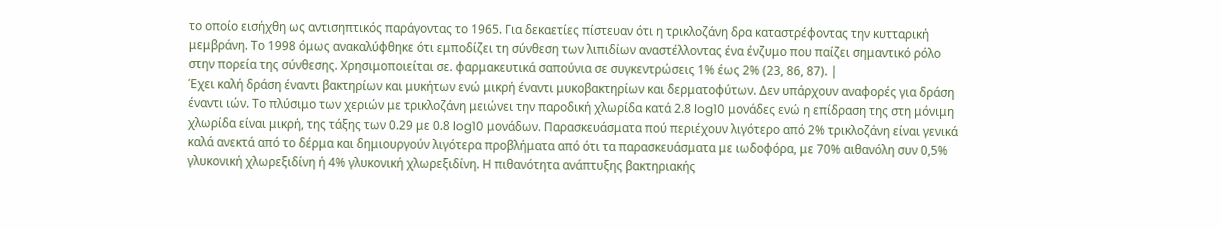το οποίο εισήχθη ως αντισηπτικός παράγοντας το 1965. Για δεκαετίες πίστευαν ότι η τρικλοζάνη δρα καταστρέφοντας την κυτταρική μεμβράνη. Το 1998 όμως ανακαλύφθηκε ότι εμποδίζει τη σύνθεση των λιπιδίων αναστέλλοντας ένα ένζυμο που παίζει σημαντικό ρόλο στην πορεία της σύνθεσης. Χρησιμοποιείται σε. φαρμακευτικά σαπούνια σε συγκεντρώσεις 1% έως 2% (23, 86, 87). |
Έχει καλή δράση έναντι βακτηρίων και μυκήτων ενώ μικρή έναντι μυκοβακτηρίων και δερματοφύτων. Δεν υπάρχουν αναφορές για δράση έναντι ιών. Το πλύσιμο των χεριών με τρικλοζάνη μειώνει την παροδική χλωρίδα κατά 2.8 log10 μονάδες ενώ η επίδραση της στη μόνιμη χλωρίδα είναι μικρή, της τάξης των 0.29 με 0.8 log10 μονάδων. Παρασκευάσματα πού περιέχουν λιγότερο από 2% τρικλοζάνη είναι γενικά καλά ανεκτά από το δέρμα και δημιουργούν λιγότερα προβλήματα από ότι τα παρασκευάσματα με ιωδοφόρα, με 70% αιθανόλη συν 0,5% γλυκονική χλωρεξιδίνη ή 4% γλυκονική χλωρεξιδίνη. Η πιθανότητα ανάπτυξης βακτηριακής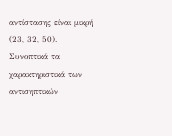αντίστασης είναι μικρή (23, 32, 50).
Συνοπτικά τα χαρακτηριστικά των αντισηπτικών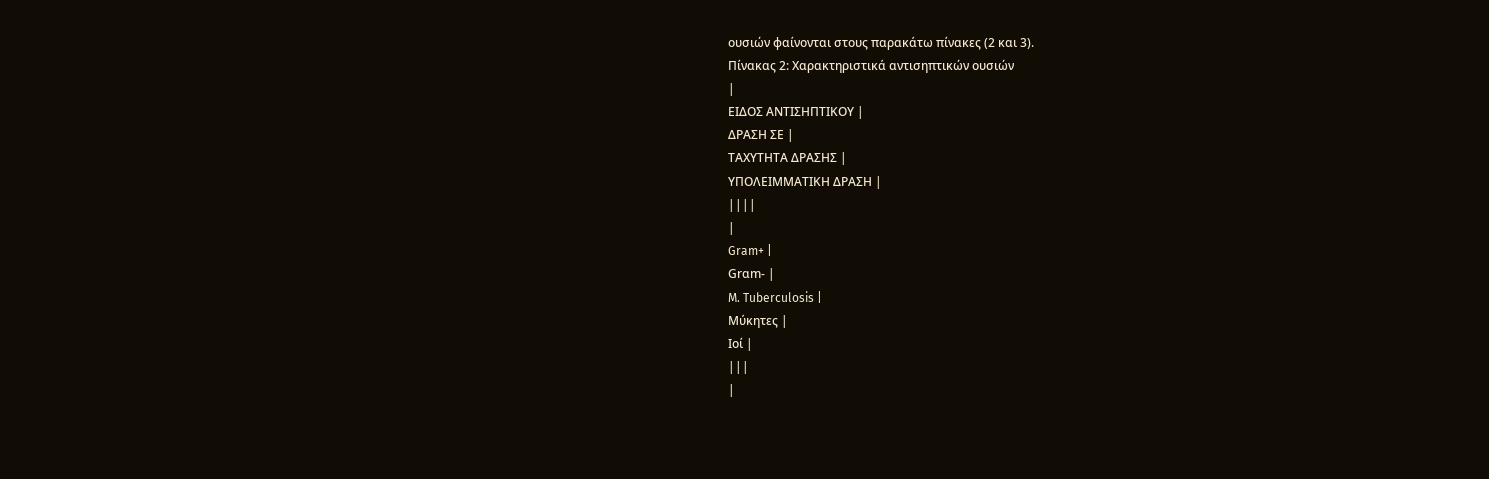ουσιών φαίνονται στους παρακάτω πίνακες (2 και 3).
Πίνακας 2: Χαρακτηριστικά αντισηπτικών ουσιών
|
ΕΙΔΟΣ ΑΝΤΙΣΗΠΤΙΚΟΥ |
ΔΡΑΣΗ ΣΕ |
ΤΑΧΥΤΗΤΑ ΔΡΑΣΗΣ |
ΥΠΟΛΕΙΜΜΑΤΙΚΗ ΔΡΑΣΗ |
||||
|
Gram+ |
Grαm- |
M. Tuberculosis |
Μύκητες |
Ιοί |
|||
|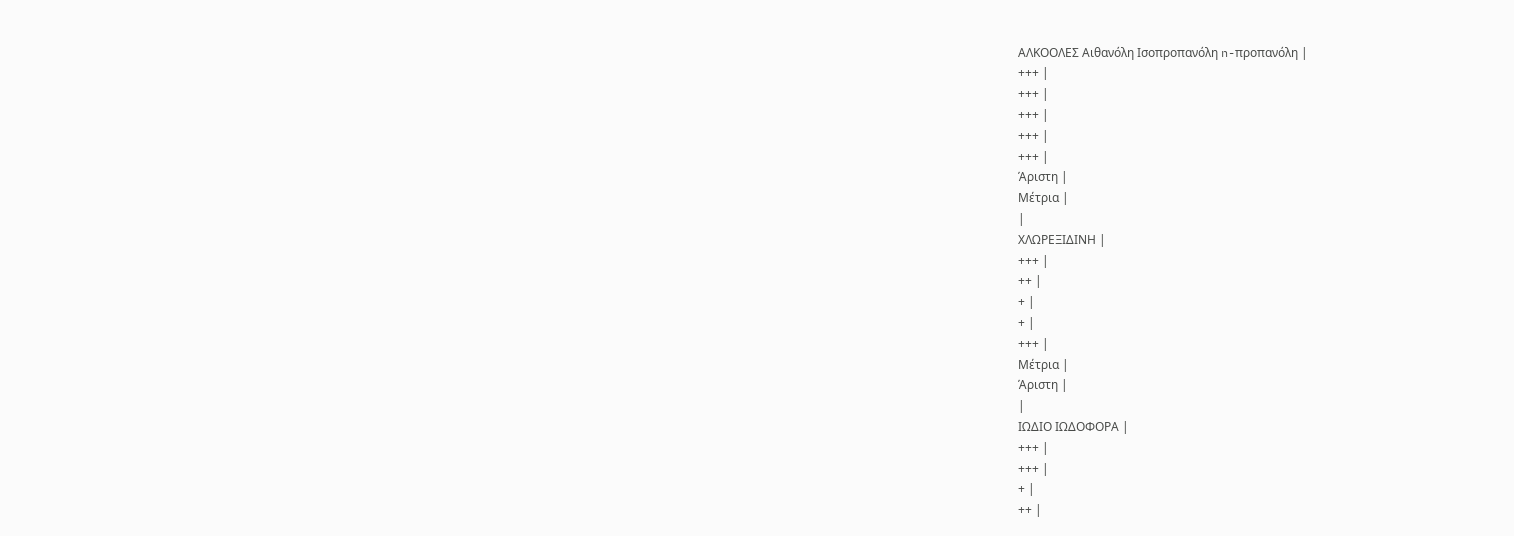ΑΛΚΟΟΛΕΣ Αιθανόλη Ισοπροπανόλη n-προπανόλη |
+++ |
+++ |
+++ |
+++ |
+++ |
Άριστη |
Μέτρια |
|
ΧΛΩΡΕΞΙΔΙΝΗ |
+++ |
++ |
+ |
+ |
+++ |
Μέτρια |
Άριστη |
|
ΙΩΔΙΟ ΙΩΔΟΦΟΡΑ |
+++ |
+++ |
+ |
++ |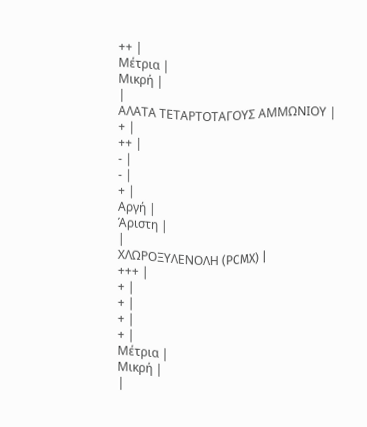++ |
Μέτρια |
Μικρή |
|
ΑΛΑΤΑ ΤΕΤΑΡΤΟΤΑΓΟΥΣ ΑΜΜΩΝΙΟΥ |
+ |
++ |
- |
- |
+ |
Αργή |
Άριστη |
|
ΧΛΩΡΟΞΥΛΕΝΟΛΗ (PCMX) |
+++ |
+ |
+ |
+ |
+ |
Μέτρια |
Μικρή |
|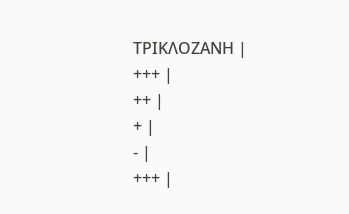ΤΡΙΚΛΟΖΑΝΗ |
+++ |
++ |
+ |
- |
+++ |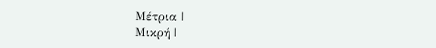Μέτρια |
Μικρή |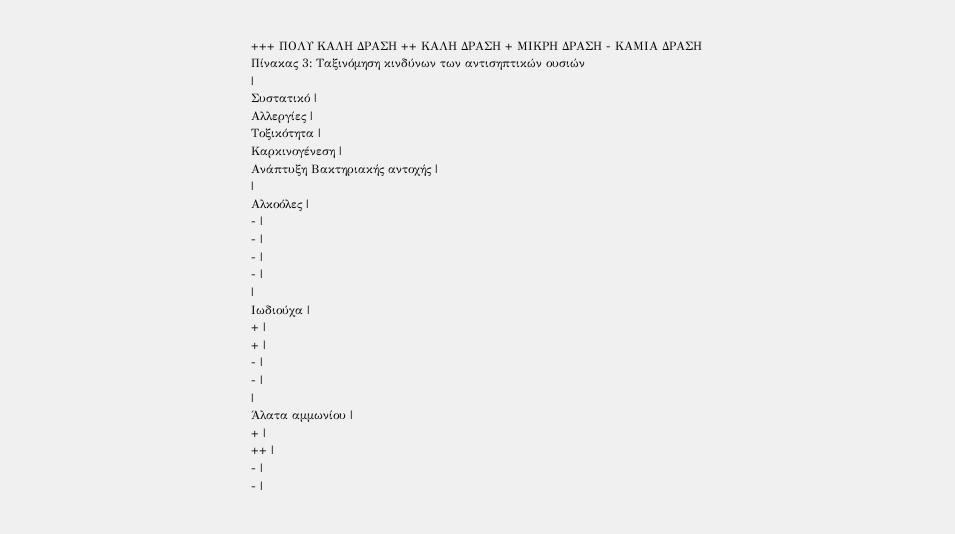+++ ΠΟΛΥ ΚΑΛΗ ΔΡΑΣΗ ++ ΚΑΛΗ ΔΡΑΣΗ + ΜΙΚΡΗ ΔΡΑΣΗ - ΚΑΜΙΑ ΔΡΑΣΗ
Πίνακας 3: Ταξινόμηση κινδύνων των αντισηπτικών ουσιών
|
Συστατικό |
Αλλεργίες |
Τοξικότητα |
Καρκινογένεση |
Ανάπτυξη Βακτηριακής αντοχής |
|
Αλκοόλες |
- |
- |
- |
- |
|
Ιωδιούχα |
+ |
+ |
- |
- |
|
Άλατα αμμωνίου |
+ |
++ |
- |
- |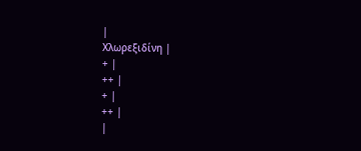|
Χλωρεξιδίνη |
+ |
++ |
+ |
++ |
|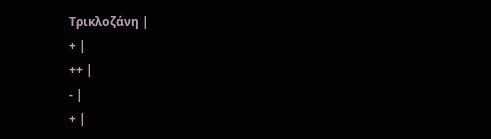Τρικλοζάνη |
+ |
++ |
- |
+ |